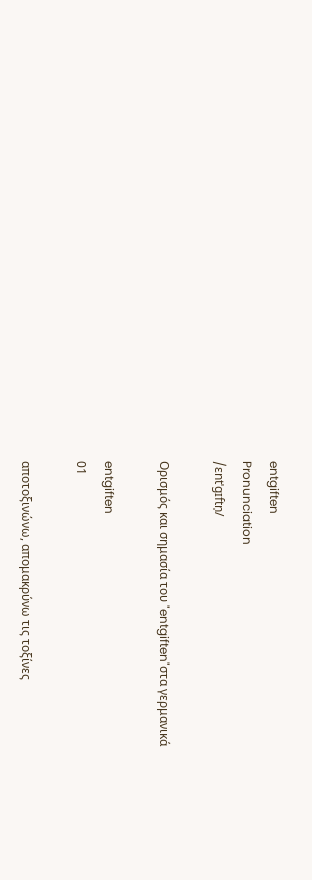entgiften
Pronunciation
/ɛntˈɡɪftn̩/

Ορισμός και σημασία του "entgiften"στα γερμανικά

entgiften
01

αποτοξινώνω, απομακρύνω τις τοξίνες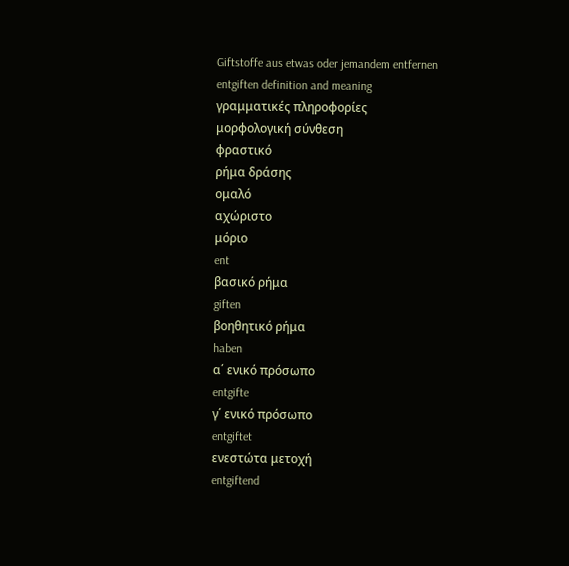Giftstoffe aus etwas oder jemandem entfernen
entgiften definition and meaning
γραμματικές πληροφορίες
μορφολογική σύνθεση
φραστικό
ρήμα δράσης
ομαλό
αχώριστο
μόριο
ent
βασικό ρήμα
giften
βοηθητικό ρήμα
haben
α΄ ενικό πρόσωπο
entgifte
γ΄ ενικό πρόσωπο
entgiftet
ενεστώτα μετοχή
entgiftend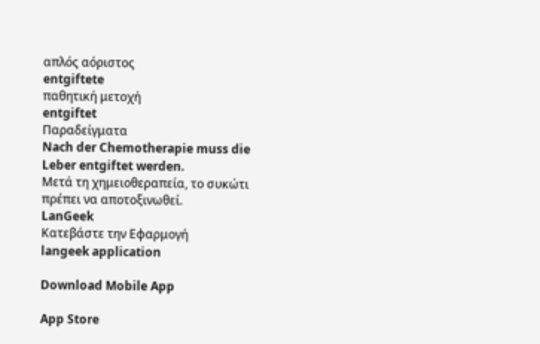απλός αόριστος
entgiftete
παθητική μετοχή
entgiftet
Παραδείγματα
Nach der Chemotherapie muss die Leber entgiftet werden.
Μετά τη χημειοθεραπεία, το συκώτι πρέπει να αποτοξινωθεί.
LanGeek
Κατεβάστε την Εφαρμογή
langeek application

Download Mobile App

App Store